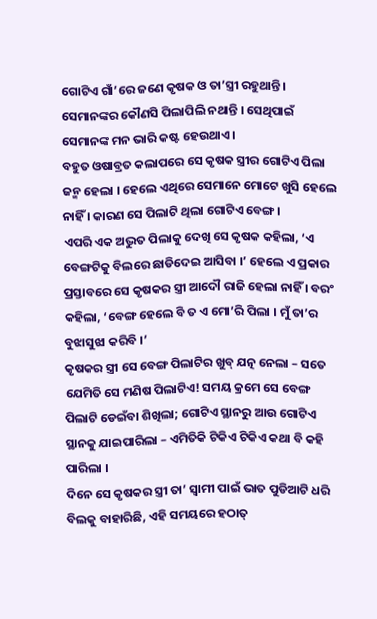ଗୋଟିଏ ଗାଁ’ରେ ଜଣେ କୃଷକ ଓ ତା’ସ୍ତ୍ରୀ ରହୁଥାନ୍ତି । ସେମାନଙ୍କର କୌଣସି ପିଲାପିଲି ନଥାନ୍ତି । ସେଥିପାଇଁ ସେମାନଙ୍କ ମନ ଭାରି କଷ୍ଟ ହେଉଥାଏ ।
ବହୁତ ଓଷାବ୍ରତ କଲାପରେ ସେ କୃଷକ ସ୍ତ୍ରୀର ଗୋଟିଏ ପିଲା ଜନ୍ମ ହେଲା । ହେଲେ ଏଥିରେ ସେମାନେ ମୋଟେ ଖୁସି ହେଲେ ନାହିଁ । କାରଣ ସେ ପିଲାଟି ଥିଲା ଗୋଟିଏ ବେଙ୍ଗ ।
ଏପରି ଏକ ଅଦ୍ଭୁତ ପିଲାକୁ ଦେଖି ସେ କୃଷକ କହିଲା, ‘ଏ ବେଙ୍ଗଟିକୁ ବିଲରେ ଛାଡିଦେଇ ଆସିବା ।’ ହେଲେ ଏ ପ୍ରକାର ପ୍ରସ୍ତାବରେ ସେ କୃଷକର ସ୍ତ୍ରୀ ଆଦୌ ରାଜି ହେଲା ନାହିଁ । ବରଂ କହିଲା, ‘ବେଙ୍ଗ ହେଲେ ବି ତ ଏ ମୋ’ରି ପିଲା । ମୁଁ ତା’ର ବୁଝାସୁଝା କରିବି ।’
କୃଷକର ସ୍ତ୍ରୀ ସେ ବେଙ୍ଗ ପିଲାଟିର ଖୁବ୍ ଯତ୍ନ ନେଲା – ସତେ ଯେମିତି ସେ ମଣିଷ ପିଲାଟିଏ! ସମୟ କ୍ରମେ ସେ ବେଙ୍ଗ ପିଲାଟି ଡେଇଁବା ଶିଖିଲା; ଗୋଟିଏ ସ୍ଥାନରୁ ଆଉ ଗୋଟିଏ ସ୍ଥାନକୁ ଯାଇପାରିଲା – ଏମିତିକି ଟିକିଏ ଟିକିଏ କଥା ବି କହି ପାରିଲା ।
ଦିନେ ସେ କୃଷକର ସ୍ତ୍ରୀ ତା’ ସ୍ୱାମୀ ପାଇଁ ଭାତ ପୁଡିଆଟି ଧରି ବିଲକୁ ବାହାରିଛି, ଏହି ସମୟରେ ହଠାତ୍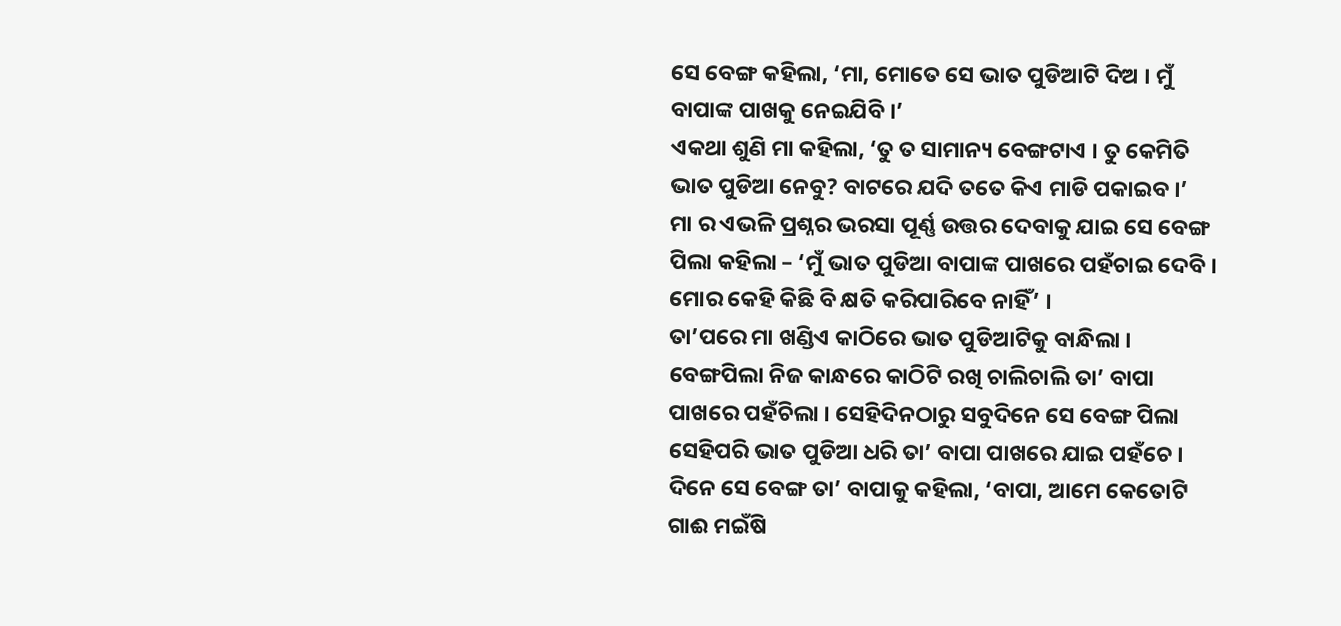ସେ ବେଙ୍ଗ କହିଲା, ‘ମା, ମୋତେ ସେ ଭାତ ପୁଡିଆଟି ଦିଅ । ମୁଁ ବାପାଙ୍କ ପାଖକୁ ନେଇଯିବି ।’
ଏକଥା ଶୁଣି ମା କହିଲା, ‘ତୁ ତ ସାମାନ୍ୟ ବେଙ୍ଗଟାଏ । ତୁ କେମିତି ଭାତ ପୁଡିଆ ନେବୁ? ବାଟରେ ଯଦି ତତେ କିଏ ମାଡି ପକାଇବ ।’
ମା ର ଏଭଳି ପ୍ରଶ୍ନର ଭରସା ପୂର୍ଣ୍ଣ ଉତ୍ତର ଦେବାକୁ ଯାଇ ସେ ବେଙ୍ଗ ପିଲା କହିଲା – ‘ମୁଁ ଭାତ ପୁଡିଆ ବାପାଙ୍କ ପାଖରେ ପହଁଚାଇ ଦେବି । ମୋର କେହି କିଛି ବି କ୍ଷତି କରିପାରିବେ ନାହିଁ’ ।
ତା’ପରେ ମା ଖଣ୍ଡିଏ କାଠିରେ ଭାତ ପୁଡିଆଟିକୁ ବାନ୍ଧିଲା । ବେଙ୍ଗପିଲା ନିଜ କାନ୍ଧରେ କାଠିଟି ରଖି ଚାଲିଚାଲି ତା’ ବାପା ପାଖରେ ପହଁଚିଲା । ସେହିଦିନଠାରୁ ସବୁଦିନେ ସେ ବେଙ୍ଗ ପିଲା ସେହିପରି ଭାତ ପୁଡିଆ ଧରି ତା’ ବାପା ପାଖରେ ଯାଇ ପହଁଚେ ।
ଦିନେ ସେ ବେଙ୍ଗ ତା’ ବାପାକୁ କହିଲା, ‘ବାପା, ଆମେ କେତୋଟି ଗାଈ ମଇଁଷି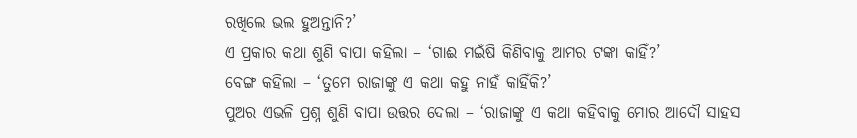ରଖିଲେ ଭଲ ହୁଅନ୍ତାନି?’
ଏ ପ୍ରକାର କଥା ଶୁଣି ବାପା କହିଲା – ‘ଗାଈ ମଇଁଷି କିଣିବାକୁ ଆମର ଟଙ୍କା କାହିଁ?’
ବେଙ୍ଗ କହିଲା – ‘ତୁମେ ରାଜାଙ୍କୁ ଏ କଥା କହୁ ନାହଁ କାହିଁକି?’
ପୁଅର ଏଭଳି ପ୍ରଶ୍ନ ଶୁଣି ବାପା ଉତ୍ତର ଦେଲା – ‘ରାଜାଙ୍କୁ ଏ କଥା କହିବାକୁ ମୋର ଆଦୌ ସାହସ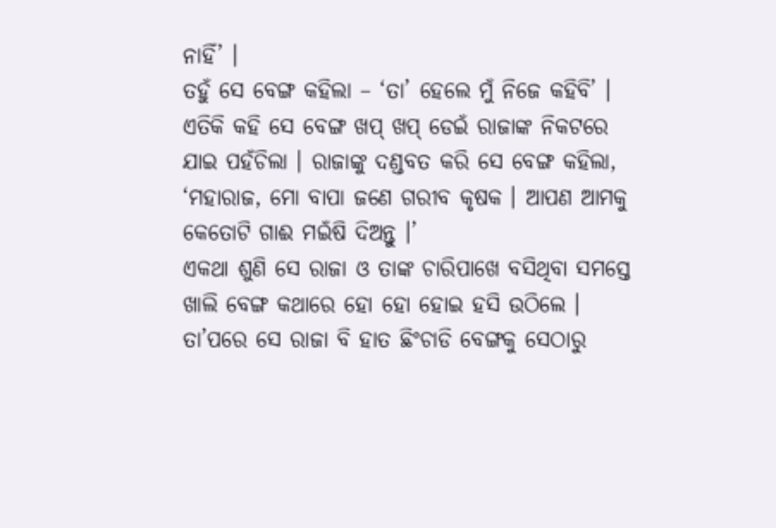ନାହିଁ’ ।
ତହୁଁ ସେ ବେଙ୍ଗ କହିଲା – ‘ତା’ ହେଲେ ମୁଁ ନିଜେ କହିବି’ । ଏତିକି କହି ସେ ବେଙ୍ଗ ଖପ୍ ଖପ୍ ଡେଇଁ ରାଜାଙ୍କ ନିକଟରେ ଯାଇ ପହଁଚିଲା । ରାଜାଙ୍କୁ ଦଣ୍ଡବତ କରି ସେ ବେଙ୍ଗ କହିଲା, ‘ମହାରାଜ, ମୋ ବାପା ଜଣେ ଗରୀବ କୃଷକ । ଆପଣ ଆମକୁ କେତୋଟି ଗାଈ ମଇଁଷି ଦିଅନ୍ତୁ ।’
ଏକଥା ଶୁଣି ସେ ରାଜା ଓ ତାଙ୍କ ଚାରିପାଖେ ବସିଥିବା ସମସ୍ତେ ଖାଲି ବେଙ୍ଗ କଥାରେ ହୋ ହୋ ହୋଇ ହସି ଉଠିଲେ । ତା’ପରେ ସେ ରାଜା ବି ହାତ ଛିଂଚାଡି ବେଙ୍ଗକୁ ସେଠାରୁ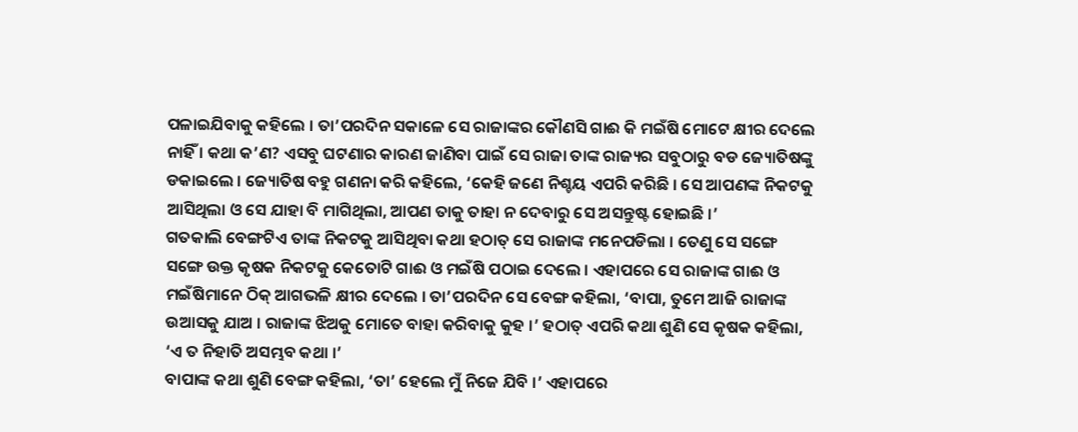ପଳାଇଯିବାକୁ କହିଲେ । ତା’ପରଦିନ ସକାଳେ ସେ ରାଜାଙ୍କର କୌଣସି ଗାଈ କି ମଇଁଷି ମୋଟେ କ୍ଷୀର ଦେଲେ ନାହିଁ । କଥା କ’ଣ? ଏସବୁ ଘଟଣାର କାରଣ ଜାଣିବା ପାଇଁ ସେ ରାଜା ତାଙ୍କ ରାଜ୍ୟର ସବୁଠାରୁ ବଡ ଜ୍ୟୋତିଷଙ୍କୁ ଡକାଇଲେ । ଜ୍ୟୋତିଷ ବହୁ ଗଣନା କରି କହିଲେ, ‘କେହି ଜଣେ ନିଶ୍ଚୟ ଏପରି କରିଛି । ସେ ଆପଣଙ୍କ ନିକଟକୁ ଆସିଥିଲା ଓ ସେ ଯାହା ବି ମାଗିଥିଲା, ଆପଣ ତାକୁ ତାହା ନ ଦେବାରୁ ସେ ଅସନ୍ତୁଷ୍ଟ ହୋଇଛି ।’
ଗତକାଲି ବେଙ୍ଗଟିଏ ତାଙ୍କ ନିକଟକୁ ଆସିଥିବା କଥା ହଠାତ୍ ସେ ରାଜାଙ୍କ ମନେପଡିଲା । ତେଣୁ ସେ ସଙ୍ଗେ ସଙ୍ଗେ ଉକ୍ତ କୃଷକ ନିକଟକୁ କେତୋଟି ଗାଈ ଓ ମଇଁଷି ପଠାଇ ଦେଲେ । ଏହାପରେ ସେ ରାଜାଙ୍କ ଗାଈ ଓ ମଇଁଷିମାନେ ଠିକ୍ ଆଗଭଳି କ୍ଷୀର ଦେଲେ । ତା’ପରଦିନ ସେ ବେଙ୍ଗ କହିଲା, ‘ବାପା, ତୁମେ ଆଜି ରାଜାଙ୍କ ଉଆସକୁ ଯାଅ । ରାଜାଙ୍କ ଝିଅକୁ ମୋତେ ବାହା କରିବାକୁ କୁହ ।’ ହଠାତ୍ ଏପରି କଥା ଶୁଣି ସେ କୃଷକ କହିଲା, ‘ଏ ତ ନିହାତି ଅସମ୍ଭବ କଥା ।’
ବାପାଙ୍କ କଥା ଶୁଣି ବେଙ୍ଗ କହିଲା, ‘ତା’ ହେଲେ ମୁଁ ନିଜେ ଯିବି ।’ ଏହାପରେ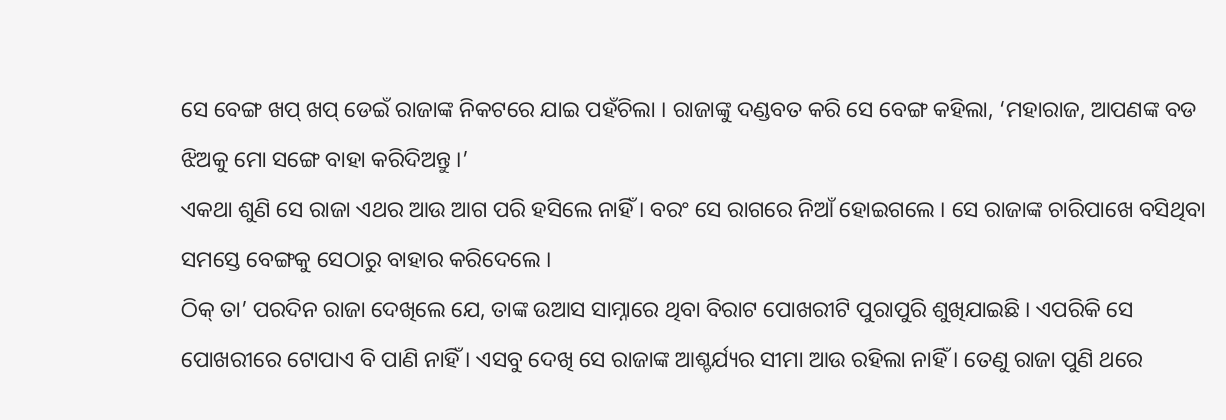ସେ ବେଙ୍ଗ ଖପ୍ ଖପ୍ ଡେଇଁ ରାଜାଙ୍କ ନିକଟରେ ଯାଇ ପହଁଚିଲା । ରାଜାଙ୍କୁ ଦଣ୍ଡବତ କରି ସେ ବେଙ୍ଗ କହିଲା, ‘ମହାରାଜ, ଆପଣଙ୍କ ବଡ ଝିଅକୁ ମୋ ସଙ୍ଗେ ବାହା କରିଦିଅନ୍ତୁ ।’
ଏକଥା ଶୁଣି ସେ ରାଜା ଏଥର ଆଉ ଆଗ ପରି ହସିଲେ ନାହିଁ । ବରଂ ସେ ରାଗରେ ନିଆଁ ହୋଇଗଲେ । ସେ ରାଜାଙ୍କ ଚାରିପାଖେ ବସିଥିବା ସମସ୍ତେ ବେଙ୍ଗକୁ ସେଠାରୁ ବାହାର କରିଦେଲେ ।
ଠିକ୍ ତା’ ପରଦିନ ରାଜା ଦେଖିଲେ ଯେ, ତାଙ୍କ ଉଆସ ସାମ୍ନାରେ ଥିବା ବିରାଟ ପୋଖରୀଟି ପୁରାପୁରି ଶୁଖିଯାଇଛି । ଏପରିକି ସେ ପୋଖରୀରେ ଟୋପାଏ ବି ପାଣି ନାହିଁ । ଏସବୁ ଦେଖି ସେ ରାଜାଙ୍କ ଆଶ୍ଚର୍ଯ୍ୟର ସୀମା ଆଉ ରହିଲା ନାହିଁ । ତେଣୁ ରାଜା ପୁଣି ଥରେ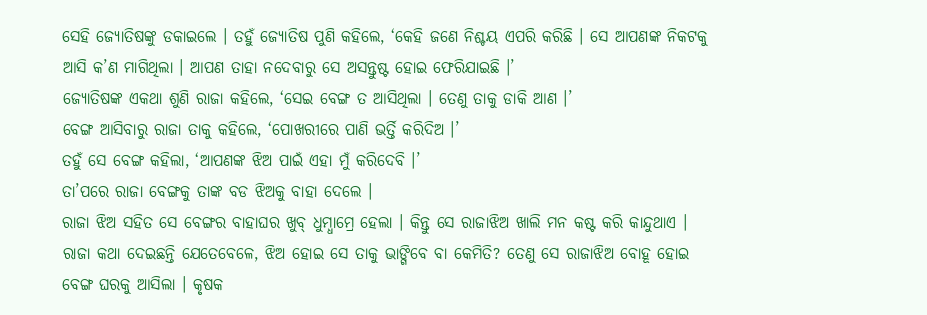ସେହି ଜ୍ୟୋତିଷଙ୍କୁ ଡକାଇଲେ । ତହୁଁ ଜ୍ୟୋତିଷ ପୁଣି କହିଲେ, ‘କେହି ଜଣେ ନିଶ୍ଚୟ ଏପରି କରିଛି । ସେ ଆପଣଙ୍କ ନିକଟକୁ ଆସି କ’ଣ ମାଗିଥିଲା । ଆପଣ ତାହା ନଦେବାରୁ ସେ ଅସନ୍ତୁଷ୍ଟ ହୋଇ ଫେରିଯାଇଛି ।’
ଜ୍ୟୋତିଷଙ୍କ ଏକଥା ଶୁଣି ରାଜା କହିଲେ, ‘ସେଇ ବେଙ୍ଗ ତ ଆସିଥିଲା । ତେଣୁ ତାକୁ ଡାକି ଆଣ ।’
ବେଙ୍ଗ ଆସିବାରୁ ରାଜା ତାକୁ କହିଲେ, ‘ପୋଖରୀରେ ପାଣି ଭର୍ତ୍ତି କରିଦିଅ ।’
ତହୁଁ ସେ ବେଙ୍ଗ କହିଲା, ‘ଆପଣଙ୍କ ଝିଅ ପାଇଁ ଏହା ମୁଁ କରିଦେବି ।’
ତା’ପରେ ରାଜା ବେଙ୍ଗକୁ ତାଙ୍କ ବଡ ଝିଅକୁ ବାହା ଦେଲେ ।
ରାଜା ଝିଅ ସହିତ ସେ ବେଙ୍ଗର ବାହାଘର ଖୁବ୍ ଧୁମ୍ଧାମ୍ରେ ହେଲା । କିନ୍ତୁ ସେ ରାଜାଝିଅ ଖାଲି ମନ କଷ୍ଟ କରି କାନ୍ଦୁଥାଏ । ରାଜା କଥା ଦେଇଛନ୍ତି ଯେତେବେଳେ, ଝିଅ ହୋଇ ସେ ତାକୁ ଭାଙ୍ଗିବେ ବା କେମିତି? ତେଣୁ ସେ ରାଜାଝିଅ ବୋହୂ ହୋଇ ବେଙ୍ଗ ଘରକୁ ଆସିଲା । କୃଷକ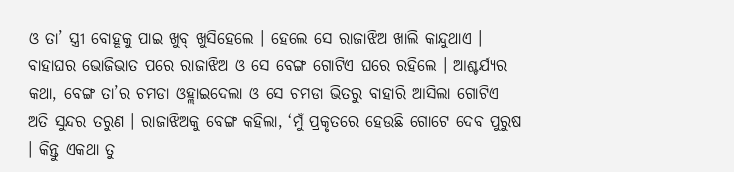ଓ ତା’ ସ୍ତ୍ରୀ ବୋହୂକୁ ପାଇ ଖୁବ୍ ଖୁସିହେଲେ । ହେଲେ ସେ ରାଜାଝିଅ ଖାଲି କାନ୍ଦୁଥାଏ ।
ବାହାଘର ଭୋଜିଭାତ ପରେ ରାଜାଝିଅ ଓ ସେ ବେଙ୍ଗ ଗୋଟିଏ ଘରେ ରହିଲେ । ଆଶ୍ଚର୍ଯ୍ୟର କଥା, ବେଙ୍ଗ ତା’ର ଚମଡା ଓହ୍ଲାଇଦେଲା ଓ ସେ ଚମଡା ଭିତରୁ ବାହାରି ଆସିଲା ଗୋଟିଏ ଅତି ସୁନ୍ଦର ତରୁଣ । ରାଜାଝିଅକୁ ବେଙ୍ଗ କହିଲା, ‘ମୁଁ ପ୍ରକୃତରେ ହେଉଛି ଗୋଟେ ଦେବ ପୁରୁଷ । କିନ୍ତୁ ଏକଥା ତୁ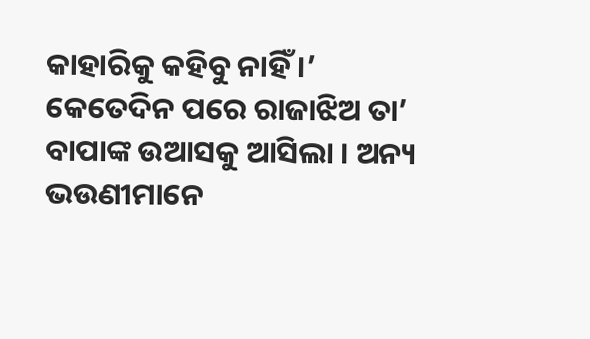କାହାରିକୁ କହିବୁ ନାହିଁ ।’
କେତେଦିନ ପରେ ରାଜାଝିଅ ତା’ ବାପାଙ୍କ ଉଆସକୁ ଆସିଲା । ଅନ୍ୟ ଭଉଣୀମାନେ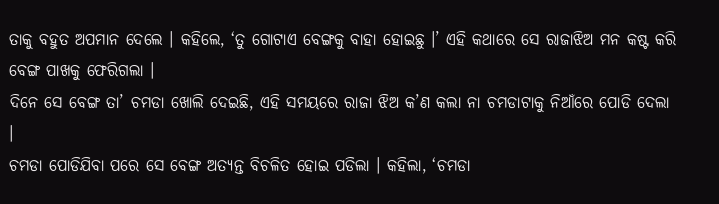ତାକୁ ବହୁତ ଅପମାନ ଦେଲେ । କହିଲେ, ‘ତୁ ଗୋଟାଏ ବେଙ୍ଗକୁ ବାହା ହୋଇଛୁ ।’ ଏହି କଥାରେ ସେ ରାଜାଝିଅ ମନ କଷ୍ଟ କରି ବେଙ୍ଗ ପାଖକୁ ଫେରିଗଲା ।
ଦିନେ ସେ ବେଙ୍ଗ ତା’ ଚମଡା ଖୋଲି ଦେଇଛି, ଏହି ସମୟରେ ରାଜା ଝିଅ କ’ଣ କଲା ନା ଚମଡାଟାକୁ ନିଆଁରେ ପୋଡି ଦେଲା ।
ଚମଡା ପୋଡିଯିବା ପରେ ସେ ବେଙ୍ଗ ଅତ୍ୟନ୍ତ ବିଚଳିତ ହୋଇ ପଡିଲା । କହିଲା, ‘ଚମଡା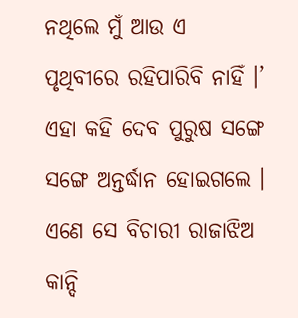ନଥିଲେ ମୁଁ ଆଉ ଏ ପୃଥିବୀରେ ରହିପାରିବି ନାହିଁ ।’
ଏହା କହି ଦେବ ପୁରୁଷ ସଙ୍ଗେ ସଙ୍ଗେ ଅନ୍ତର୍ଦ୍ଧାନ ହୋଇଗଲେ । ଏଣେ ସେ ବିଚାରୀ ରାଜାଝିଅ କାନ୍ଦି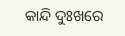କାନ୍ଦି ଦୁଃଖରେ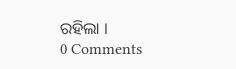ରହିଲା ।
0 Comments